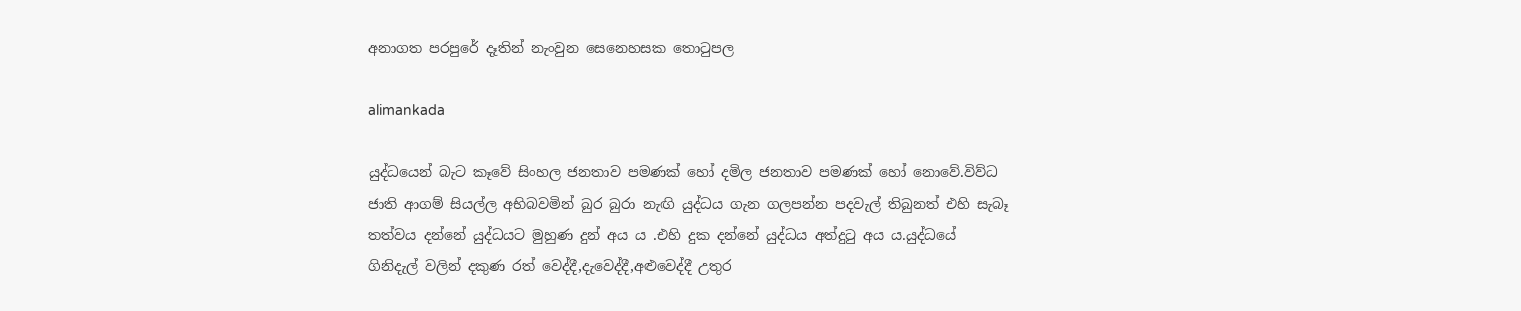අනාගත පරපුරේ දෑතින් නැංවුන සෙනෙහසක තොටුපල

alimankada

යුද්ධයෙන් බැට කෑවේ සිංහල ජනතාව පමණක් හෝ දමිල ජනතාව පමණක් හෝ නොවේ.විව්ධ ජාති ආගම් සියල්ල අභිබවමින් බුර බුරා නැඟි යුද්ධය ගැන ගලපන්න පදවැල් තිබුනත් එහි සැබෑ තත්වය දන්නේ යුද්ධයට මුහුණ දුන් අය ය .එහි දුක දන්නේ යුද්ධය අත්දුටු අය ය.යුද්ධයේ ගිනිදැල් වලින් දකුණ රත් වෙද්දී,දැවෙද්දී,අළුවෙද්දී උතුර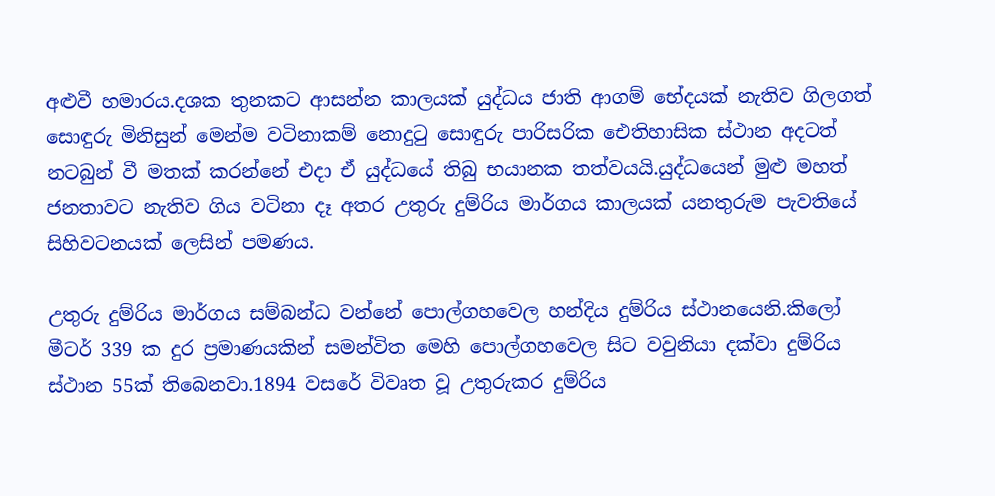අළුවී හමාරය.දශක තුනකට ආසන්න කාලයක් යුද්ධය ජාති ආගම් භේදයක් නැතිව ගිලගත් සොඳුරු මිනිසුන් මෙන්ම වටිනාකම් නොදුටු සොඳුරු පාරිසරික ඓතිහාසික ස්ථාන අදටත් නටබුන් වී මතක් කරන්නේ එදා ඒ යුද්ධයේ තිබු භයානක තත්වයයි.යුද්ධයෙන් මුළු මහත් ජනතාවට නැතිව ගිය වටිනා දෑ අතර උතුරු දුම්රිය මාර්ගය කාලයක් යනතුරුම පැවතියේ සිහිවටනයක් ලෙසින් පමණය.

උතුරු දුම්රිය මාර්ගය සම්බන්ධ වන්නේ පොල්ගහවෙල හන්දිය දුම්රිය ස්ථානයෙනි.කිලෝ මීටර් 339 ක දුර ප්‍රමාණයකින් සමන්විත මෙහි පොල්ගහවෙල සිට වවුනියා දක්වා දුම්රිය ස්ථාන 55ක් තිබෙනවා.1894 වසරේ විවෘත වූ උතුරුකර දුම්රිය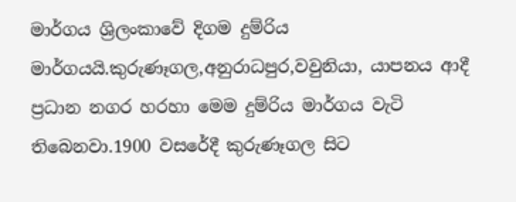මාර්ගය ශ්‍රිලංකාවේ දිගම දුම්රිය මාර්ගයයි.කුරුණෑගල,අනුරාධපුර,වවුනියා, යාපනය ආදී ප්‍රධාන නගර හරහා මෙම දුම්රිය මාර්ගය වැටි තිබෙනවා.1900 වසරේදී කුරුණෑගල සිට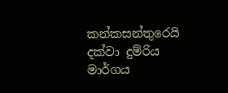කන්කසන්තුරෙයි දක්වා දුම්රිය මාර්ගය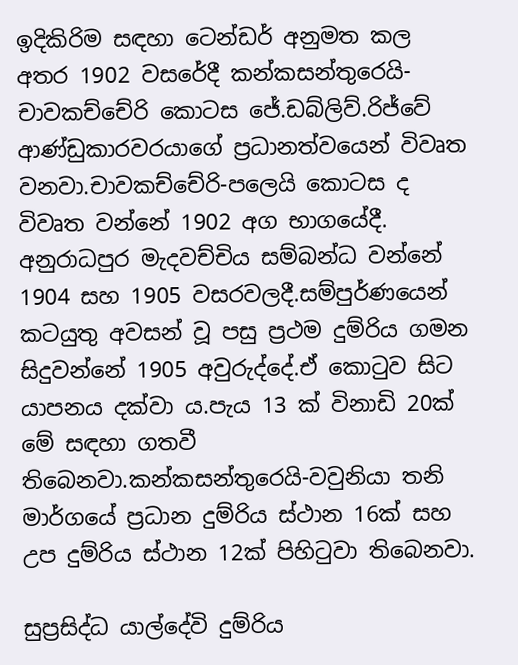ඉදිකිරිම සඳහා ටෙන්ඩර් අනුමත කල අතර 1902 වසරේදී කන්කසන්තුරෙයි-චාවකච්චේරි කොටස ජේ.ඩබ්ලිව්.රිජ්වේ ආණ්ඩුකාරවරයාගේ ප්‍රධානත්වයෙන් විවෘත වනවා.චාවකච්චේරි-පලෙයි කොටස ද විවෘත වන්නේ 1902 අග භාගයේදී. අනුරාධපුර මැදවච්චිය සම්බන්ධ වන්නේ 1904 සහ 1905 වසරවලදී.සම්පුර්ණයෙන් කටයුතු අවසන් වූ පසු ප්‍රථම දුම්රිය ගමන සිදුවන්නේ 1905 අවුරුද්දේ.ඒ කොටුව සිට යාපනය දක්වා ය.පැය 13 ක් විනාඩි 20ක් මේ සඳහා ගතවී තිබෙනවා.කන්කසන්තුරෙයි-වවුනියා තනි මාර්ගයේ ප්‍රධාන දුම්රිය ස්ථාන 16ක් සහ උප දුම්රිය ස්ථාන 12ක් පිහිටුවා තිබෙනවා.

සුප්‍රසිද්ධ යාල්දේවි දුම්රිය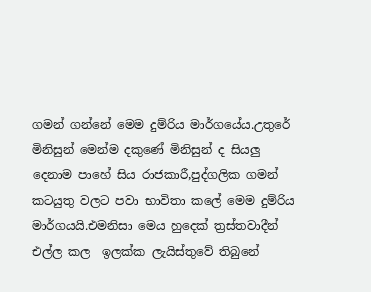ගමන් ගන්නේ මෙම දුම්රිය මාර්ගයේය.උතුරේ මිනිසුන් මෙන්ම දකුණේ මිනිසුන් ද සියලු දෙනාම පාහේ සිය රාජකාරී,පුද්ගලික ගමන් කටයුතු වලට පවා භාවිතා කලේ මෙම දුම්රිය මාර්ගයයි.එමනිසා මෙය හුදෙක් ත්‍රස්තවාදීන් එල්ල කල  ඉලක්ක ලැයිස්තුවේ තිබුනේ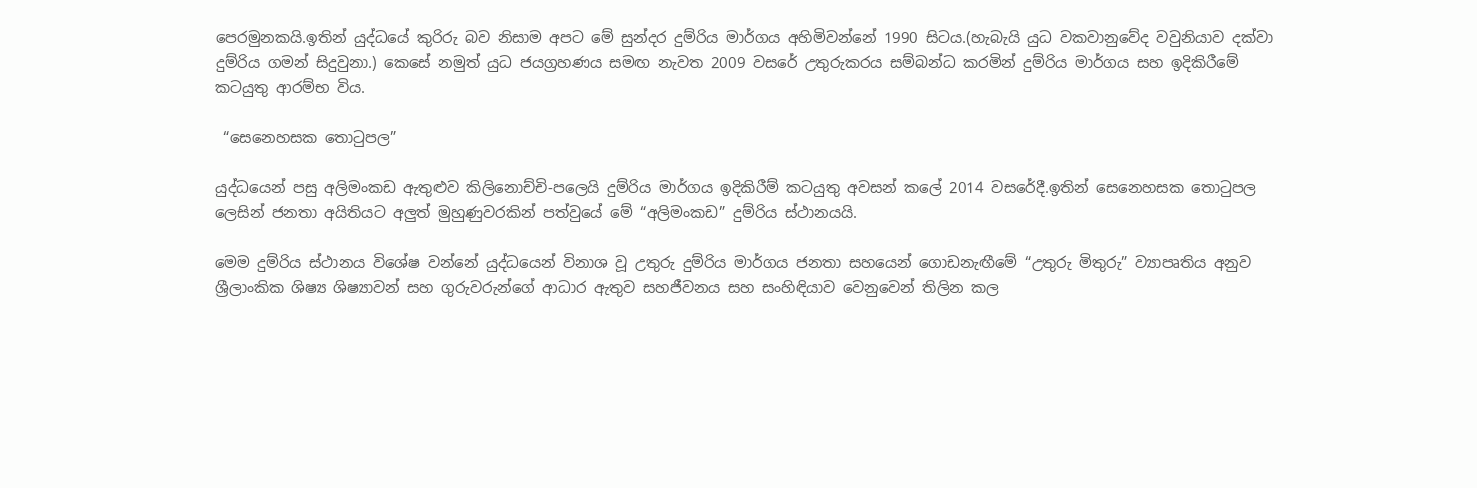පෙරමුනකයි.ඉතින් යුද්ධයේ කුරිරු බව නිසාම අපට මේ සුන්දර දුම්රිය මාර්ගය අහිමිවන්නේ 1990 සිටය.(හැබැයි යුධ වකවානුවේද වවුනියාව දක්වා දුම්රිය ගමන් සිදුවුනා.) කෙසේ නමුත් යුධ ජයග්‍රහණය සමඟ නැවත 2009 වසරේ උතුරුකරය සම්බන්ධ කරමින් දුම්රිය මාර්ගය සහ ඉදිකිරීමේ කටයුතු ආරම්භ විය.

 “සෙනෙහසක තොටුපල”

යුද්ධයෙන් පසු අලිමංකඩ ඇතුළුව කිලිනොච්චි-පලෙයි දුම්රිය මාර්ගය ඉදිකිරීම් කටයුතු අවසන් කලේ 2014 වසරේදී.ඉතින් සෙනෙහසක තොටුපල ලෙසින් ජනතා අයිතියට අලුත් මුහුණුවරකින් පත්වුයේ මේ “අලිමංකඩ” දුම්රිය ස්ථානයයි.

මෙම දුම්රිය ස්ථානය විශේෂ වන්නේ යුද්ධයෙන් විනාශ වූ උතුරු දුම්රිය මාර්ගය ජනතා සහයෙන් ගොඩනැඟීමේ “උතුරු මිතුරු” ව්‍යාපෘතිය අනුව ශ්‍රීලාංකික ශිෂ්‍ය ශිෂ්‍යාවන් සහ ගුරුවරුන්ගේ ආධාර ඇතුව සහජීවනය සහ සංහිඳියාව වෙනුවෙන් තිලින කල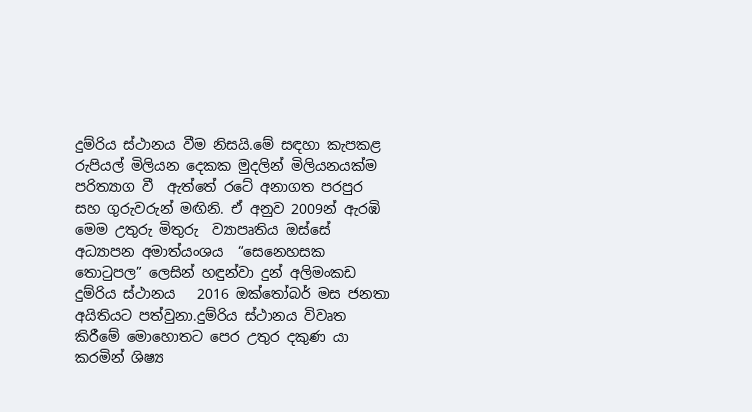දුම්රිය ස්ථානය වීම නිසයි.මේ සඳහා කැපකළ රුපියල් මිලියන දෙකක මුදලින් මිලියනයක්ම පරිත්‍යාග වී  ඇත්තේ රටේ අනාගත පරපුර සහ ගුරුවරුන් මඟිනි. ඒ අනුව 2009න් ඇරඹි මෙම උතුරු මිතුරු  ව්‍යාපෘතිය ඔස්සේ  අධ්‍යාපන අමාත්යංශය  “සෙනෙහසක තොටුපල” ලෙසින් හඳුන්වා දුන් අලිමංකඩ දුම්රිය ස්ථානය   2016 ඔක්තෝබර් මස ජනතා අයිතියට පත්වුනා.දුම්රිය ස්ථානය විවෘත කිරීමේ මොහොතට පෙර උතුර දකුණ යා කරමින් ශිෂ්‍ය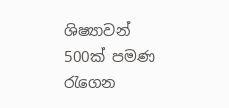ශිෂ්‍යාවන් 500ක් පමණ රැගෙන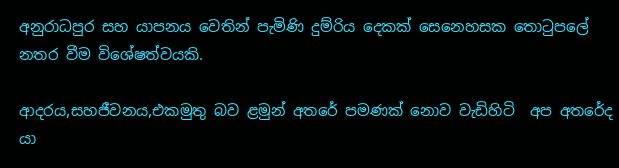අනුරාධපුර සහ යාපනය වෙතින් පැමිණි දුම්රිය දෙකක් සෙනෙහසක තොටුපලේ නතර වීම විශේෂත්වයකි.

ආදරය,සහජීවනය,එකමුතු බව ළමුන් අතරේ පමණක් නොව වැඩිහිටි  අප අතරේද යා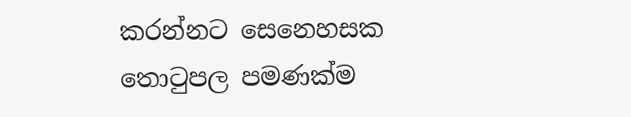කරන්නට සෙනෙහසක තොටුපල පමණක්ම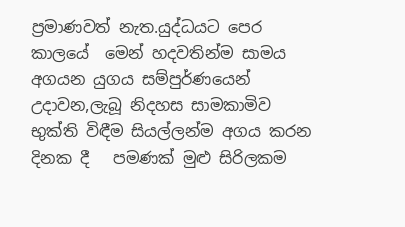ප්‍රමාණවත් නැත.යුද්ධයට පෙර කාලයේ  මෙන් හදවතින්ම සාමය අගයන යුගය සම්පුර්ණයෙන්  උදාවන,ලැබූ නිදහස සාමකාමිව භුක්ති විඳීම සියල්ලන්ම අගය කරන දිනක දී   පමණක් මුළු සිරිලකම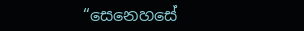“සෙනෙහසේ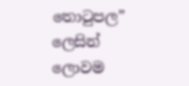තොටුපල” ලෙසින් ලොවම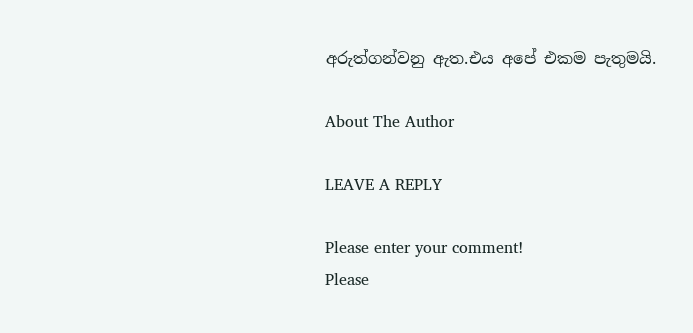අරුත්ගන්වනු ඇත.එය අපේ එකම පැතුමයි.

About The Author

LEAVE A REPLY

Please enter your comment!
Please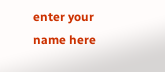enter your name here